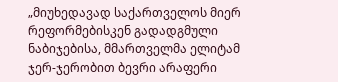„მიუხედავად საქართველოს მიერ რეფორმებისკენ გადადგმული ნაბიჯებისა, მმართველმა ელიტამ ჯერ-ჯერობით ბევრი არაფერი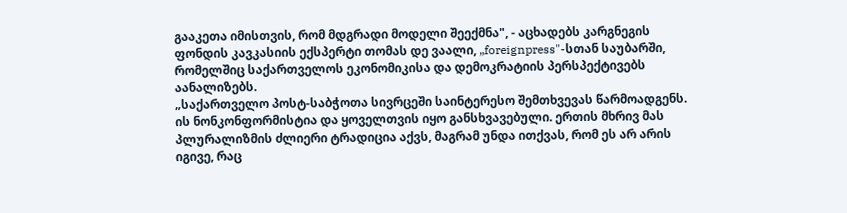გააკეთა იმისთვის, რომ მდგრადი მოდელი შეექმნა", - აცხადებს კარგნეგის ფონდის კავკასიის ექსპერტი თომას დე ვაალი, „foreignpress"-სთან საუბარში, რომელშიც საქართველოს ეკონომიკისა და დემოკრატიის პერსპექტივებს აანალიზებს.
„საქართველო პოსტ-საბჭოთა სივრცეში საინტერესო შემთხვევას წარმოადგენს. ის ნონკონფორმისტია და ყოველთვის იყო განსხვავებული. ერთის მხრივ მას პლურალიზმის ძლიერი ტრადიცია აქვს, მაგრამ უნდა ითქვას, რომ ეს არ არის იგივე, რაც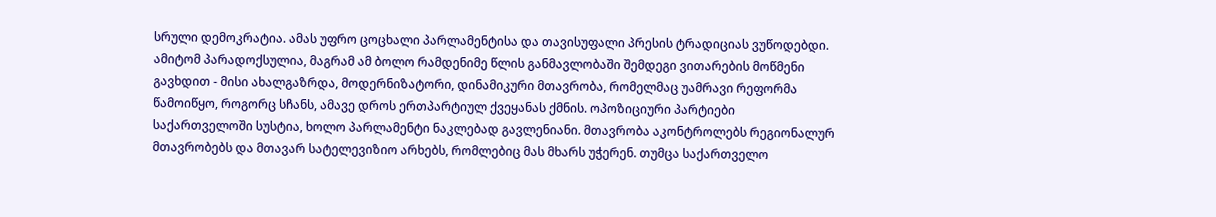სრული დემოკრატია. ამას უფრო ცოცხალი პარლამენტისა და თავისუფალი პრესის ტრადიციას ვუწოდებდი. ამიტომ პარადოქსულია, მაგრამ ამ ბოლო რამდენიმე წლის განმავლობაში შემდეგი ვითარების მოწმენი გავხდით - მისი ახალგაზრდა, მოდერნიზატორი, დინამიკური მთავრობა, რომელმაც უამრავი რეფორმა წამოიწყო, როგორც სჩანს, ამავე დროს ერთპარტიულ ქვეყანას ქმნის. ოპოზიციური პარტიები საქართველოში სუსტია, ხოლო პარლამენტი ნაკლებად გავლენიანი. მთავრობა აკონტროლებს რეგიონალურ მთავრობებს და მთავარ სატელევიზიო არხებს, რომლებიც მას მხარს უჭერენ. თუმცა საქართველო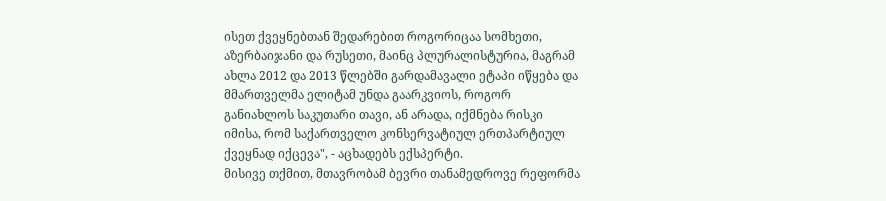ისეთ ქვეყნებთან შედარებით როგორიცაა სომხეთი, აზერბაიჯანი და რუსეთი, მაინც პლურალისტურია, მაგრამ ახლა 2012 და 2013 წლებში გარდამავალი ეტაპი იწყება და მმართველმა ელიტამ უნდა გაარკვიოს, როგორ განიახლოს საკუთარი თავი, ან არადა, იქმნება რისკი იმისა, რომ საქართველო კონსერვატიულ ერთპარტიულ ქვეყნად იქცევა", - აცხადებს ექსპერტი.
მისივე თქმით, მთავრობამ ბევრი თანამედროვე რეფორმა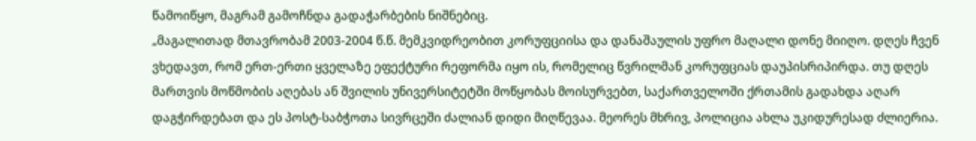წამოიწყო, მაგრამ გამოჩნდა გადაჭარბების ნიშნებიც.
„მაგალითად მთავრობამ 2003-2004 წ.წ. მემკვიდრეობით კორუფციისა და დანაშაულის უფრო მაღალი დონე მიიღო. დღეს ჩვენ ვხედავთ, რომ ერთ-ერთი ყველაზე ეფექტური რეფორმა იყო ის, რომელიც წვრილმან კორუფციას დაუპისრიპირდა. თუ დღეს მართვის მოწმობის აღებას ან შვილის უნივერსიტეტში მოწყობას მოისურვებთ, საქართველოში ქრთამის გადახდა აღარ დაგჭირდებათ და ეს პოსტ-საბჭოთა სივრცეში ძალიან დიდი მიღწევაა. მეორეს მხრივ, პოლიცია ახლა უკიდურესად ძლიერია.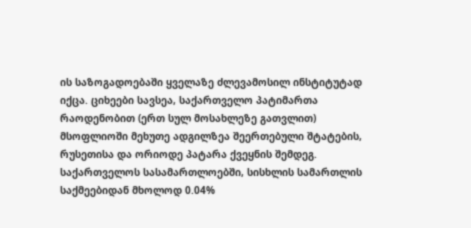ის საზოგადოებაში ყველაზე ძლევამოსილ ინსტიტუტად იქცა. ციხეები სავსეა, საქართველო პატიმართა რაოდენობით (ერთ სულ მოსახლეზე გათვლით) მსოფლიოში მეხუთე ადგილზეა შეერთებული შტატების, რუსეთისა და ორიოდე პატარა ქვეყნის შემდეგ. საქართველოს სასამართლოებში, სისხლის სამართლის საქმეებიდან მხოლოდ 0.04%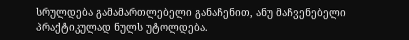სრულდება გამამართლებელი განაჩენით, ანუ მაჩვენებელი პრაქტიკულად ნულს უტოლდება.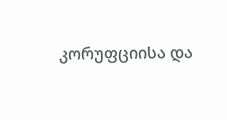კორუფციისა და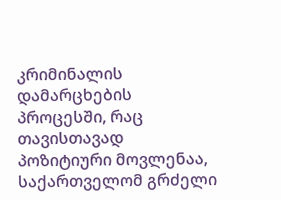კრიმინალის დამარცხების პროცესში, რაც თავისთავად პოზიტიური მოვლენაა, საქართველომ გრძელი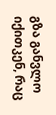გზა განვლო იქითკენ, რაც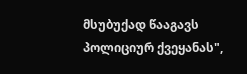მსუბუქად წააგავს პოლიციურ ქვეყანას",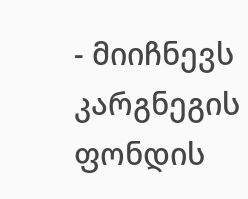- მიიჩნევს კარგნეგის ფონდის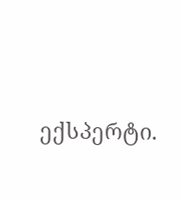ექსპერტი.